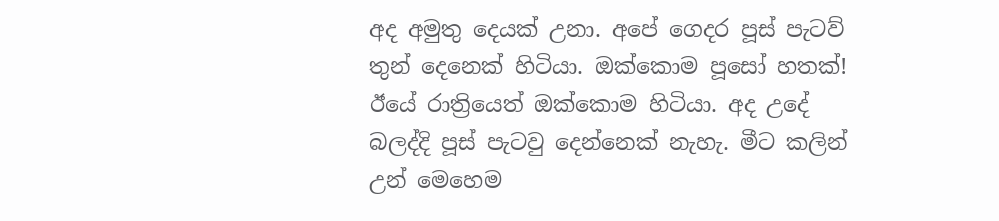අද අමුතු දෙයක් උනා. අපේ ගෙදර පූස් පැටව් තුන් දෙනෙක් හිටියා. ඔක්කොම පූසෝ හතක්! ඊයේ රාත්‍රියෙත් ඔක්කොම හිටියා. අද උදේ බලද්දි පූස් පැටවු දෙන්නෙක් නැහැ. මීට කලින් උන් මෙහෙම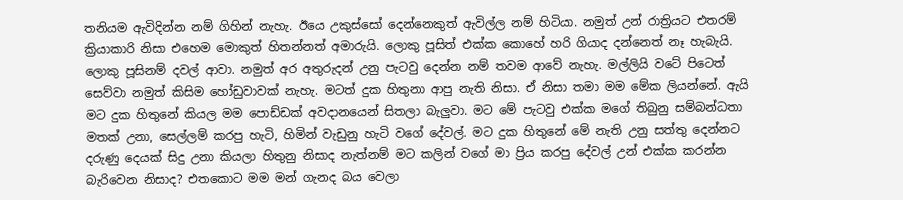තනියම ඇවිදින්න නම් ගිහින් නැහැ. ඊයෙ උකුස්සෝ දෙන්නෙකුත් ඇවිල්ල නම් හිටියා. නමුත් උන් රාත්‍රියට එතරම් ක්‍රියාකාරි නිසා එහෙම මොකුත් හිතන්නත් අමාරුයි. ලොකු පූසිත් එක්ක කොහේ හරි ගියාද දන්නෙත් නෑ හැබැයි. ලොකු පූසිනම් දවල් ආවා. නමුත් අර අතුරුදන් උනු පැටවු දෙන්න නම් තවම ආවේ නැහැ. මල්ලියි වටේ පිටෙත් සෙව්වා නමුත් කිසිම හෝඩුවාවක් නැහැ. මටත් දුක හිතුනා ආපු නැති නිසා. ඒ නිසා තමා මම මේක ලියන්නේ. ඇයි මට දුක හිතුනේ කියල මම පොඩ්ඩක් අවදානයෙන් සිතලා බැලුවා. මට මේ පැටවු එක්ක මගේ තිබුනු සම්බන්ධතා මතක් උනා, සෙල්ලම් කරපු හැටි, හිමින් වැඩුනු හැටි වගේ දේවල්. මට දුක හිතුනේ මේ නැති උනු සත්තු දෙන්නට දරුණු දෙයක් සිදු උනා කියලා හිතුනු නිසාද නැත්නම් මට කලින් වගේ මා ප්‍රිය කරපු දේවල් උන් එක්ක කරන්න බැරිවෙන නිසාද? එතකොට මම මන් ගැනද බය වෙලා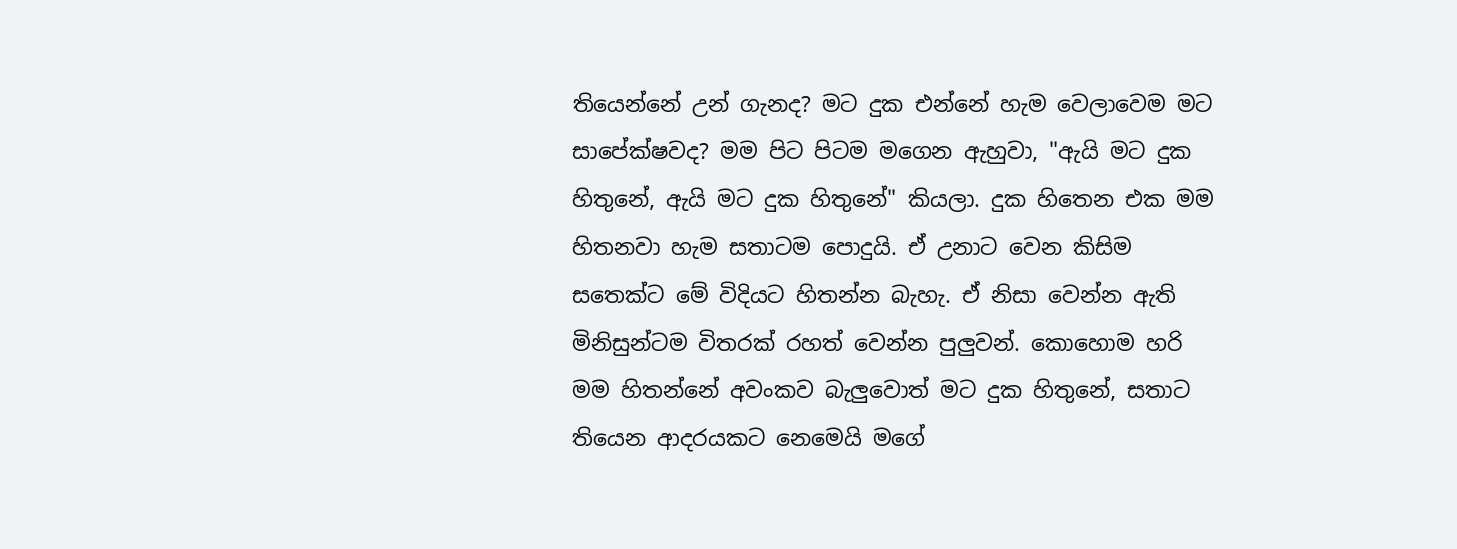තියෙන්නේ උන් ගැනද? මට දුක එන්නේ හැම වෙලාවෙම මට සාපේක්ෂවද? මම පිට පිටම මගෙන ඇහුවා, "ඇයි මට දුක හිතුනේ, ඇයි මට දුක හිතුනේ" කියලා. දුක හිතෙන එක මම හිතනවා හැම සතාටම පොදුයි. ඒ උනාට වෙන කිසිම සතෙක්ට මේ විදියට හිතන්න බැහැ. ඒ නිසා වෙන්න ඇති මිනිසුන්ටම විතරක් රහත් වෙන්න පුලුවන්. කොහොම හරි මම හිතන්නේ අවංකව බැලුවොත් මට දුක හිතුනේ, සතාට තියෙන ආදරයකට නෙමෙයි මගේ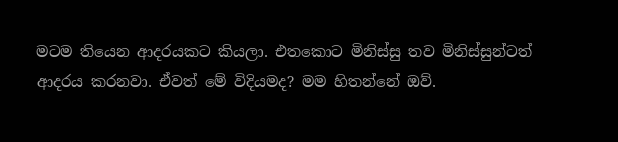මටම තියෙන ආදරයකට කියලා. එතකොට මිනිස්සු තව මිනිස්සුන්ටත් ආදරය කරනවා. ඒවත් මේ විදියමද? මම හිතන්නේ ඔව්.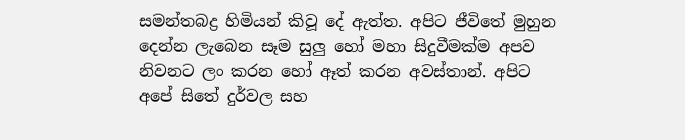සමන්තබද්‍ර හිමියන් කිවූ දේ ඇත්ත. අපිට ජීවිතේ මුහුන දෙන්න ලැබෙන සෑම සුලු හෝ මහා සිදුවීමක්ම අපව නිවනට ලං කරන හෝ ඈත් කරන අවස්තාන්. අපිට අපේ සිතේ දුර්වල සහ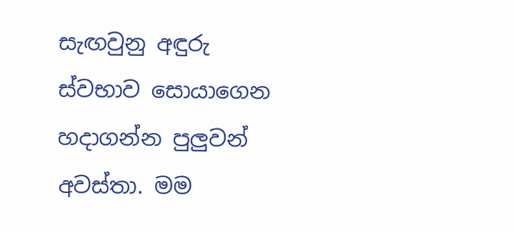සැඟවුනු අඳුරු ස්වභාව සොයාගෙන හදාගන්න පුලුවන් අවස්තා. මම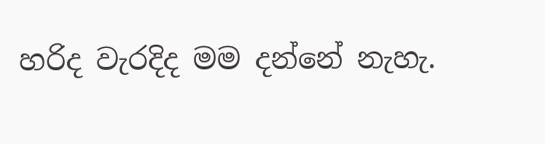හරිද වැරදිද මම දන්නේ නැහැ.